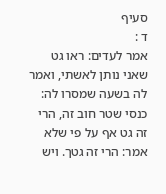סעיף
ד :
אמר לעדים: ראו גט שאני נותן לאשתי, ואמר לה בשעה שמסרו לה: כנסי שטר חוב זה, הרי זה גט אף על פי שלא אמר: הרי זה גטך. ויש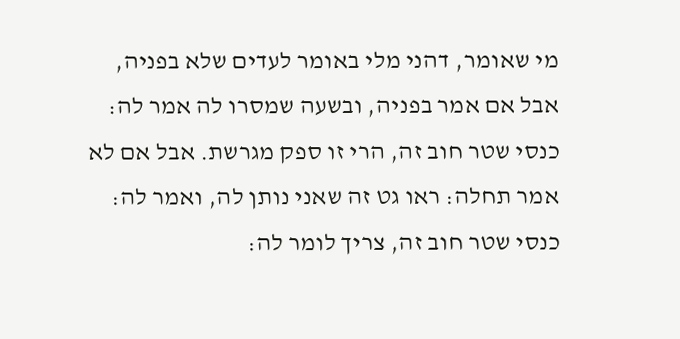מי שאומר, דהני מלי באומר לעדים שלא בפניה, אבל אם אמר בפניה, ובשעה שמסרו לה אמר לה: כנסי שטר חוב זה, הרי זו ספק מגרשת. אבל אם לא אמר תחלה: ראו גט זה שאני נותן לה, ואמר לה: כנסי שטר חוב זה, צריך לומר לה: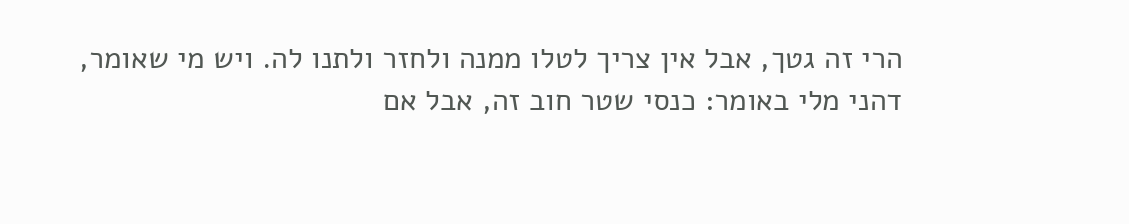הרי זה גטך, אבל אין צריך לטלו ממנה ולחזר ולתנו לה. ויש מי שאומר, דהני מלי באומר: כנסי שטר חוב זה, אבל אם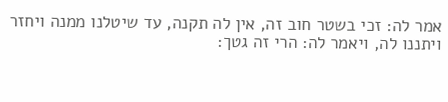אמר לה: זכי בשטר חוב זה, אין לה תקנה, עד שיטלנו ממנה ויחזר ויתננו לה, ויאמר לה: הרי זה גטך: